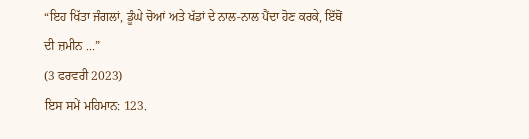“ਇਹ ਖਿੱਤਾ ਜੰਗਲਾਂ, ਡੂੰਘੇ ਚੋਆਂ ਅਤੇ ਖੱਡਾਂ ਦੇ ਨਾਲ-ਨਾਲ ਪੈਂਦਾ ਹੋਣ ਕਰਕੇ, ਇੱਥੋਂ ਦੀ ਜ਼ਮੀਨ ...”
(3 ਫਰਵਰੀ 2023)
ਇਸ ਸਮੇਂ ਮਹਿਮਾਨ: 123.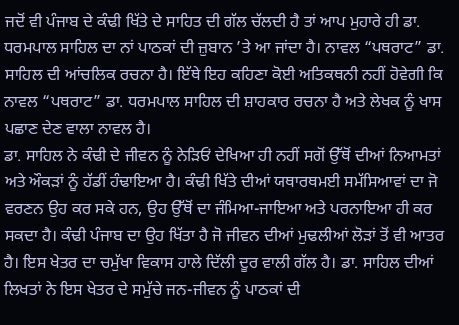ਜਦੋਂ ਵੀ ਪੰਜਾਬ ਦੇ ਕੰਢੀ ਖਿੱਤੇ ਦੇ ਸਾਹਿਤ ਦੀ ਗੱਲ ਚੱਲਦੀ ਹੈ ਤਾਂ ਆਪ ਮੁਹਾਰੇ ਹੀ ਡਾ. ਧਰਮਪਾਲ ਸਾਹਿਲ ਦਾ ਨਾਂ ਪਾਠਕਾਂ ਦੀ ਜ਼ੁਬਾਨ ’ਤੇ ਆ ਜਾਂਦਾ ਹੈ। ਨਾਵਲ “ਪਥਰਾਟ” ਡਾ. ਸਾਹਿਲ ਦੀ ਆਂਚਲਿਕ ਰਚਨਾ ਹੈ। ਇੱਥੇ ਇਹ ਕਹਿਣਾ ਕੋਈ ਅਤਿਕਥਨੀ ਨਹੀਂ ਹੋਵੇਗੀ ਕਿ ਨਾਵਲ “ਪਥਰਾਟ” ਡਾ. ਧਰਮਪਾਲ ਸਾਹਿਲ ਦੀ ਸ਼ਾਹਕਾਰ ਰਚਨਾ ਹੈ ਅਤੇ ਲੇਖਕ ਨੂੰ ਖਾਸ ਪਛਾਣ ਦੇਣ ਵਾਲਾ ਨਾਵਲ ਹੈ।
ਡਾ. ਸਾਹਿਲ ਨੇ ਕੰਢੀ ਦੇ ਜੀਵਨ ਨੂੰ ਨੇੜਿਓਂ ਦੇਖਿਆ ਹੀ ਨਹੀਂ ਸਗੋਂ ਉੱਥੋਂ ਦੀਆਂ ਨਿਆਮਤਾਂ ਅਤੇ ਔਕੜਾਂ ਨੂੰ ਹੱਡੀਂ ਹੰਢਾਇਆ ਹੈ। ਕੰਢੀ ਖਿੱਤੇ ਦੀਆਂ ਯਥਾਰਥਮਈ ਸਮੱਸਿਆਵਾਂ ਦਾ ਜੋ ਵਰਣਨ ਉਹ ਕਰ ਸਕੇ ਹਨ, ਉਹ ਉੱਥੋਂ ਦਾ ਜੰਮਿਆ-ਜਾਇਆ ਅਤੇ ਪਰਨਾਇਆ ਹੀ ਕਰ ਸਕਦਾ ਹੈ। ਕੰਢੀ ਪੰਜਾਬ ਦਾ ਉਹ ਖਿੱਤਾ ਹੈ ਜੋ ਜੀਵਨ ਦੀਆਂ ਮੁਢਲੀਆਂ ਲੋੜਾਂ ਤੋਂ ਵੀ ਆਤਰ ਹੈ। ਇਸ ਖੇਤਰ ਦਾ ਚਮੁੱਖਾ ਵਿਕਾਸ ਹਾਲੇ ਦਿੱਲੀ ਦੂਰ ਵਾਲੀ ਗੱਲ ਹੈ। ਡਾ. ਸਾਹਿਲ ਦੀਆਂ ਲਿਖਤਾਂ ਨੇ ਇਸ ਖੇਤਰ ਦੇ ਸਮੁੱਚੇ ਜਨ-ਜੀਵਨ ਨੂੰ ਪਾਠਕਾਂ ਦੀ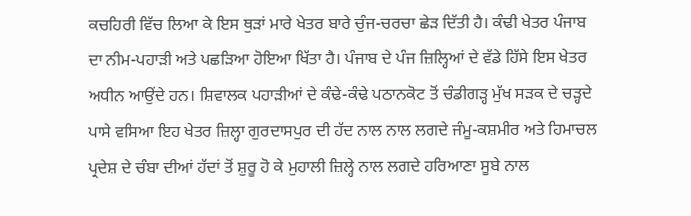ਕਚਹਿਰੀ ਵਿੱਚ ਲਿਆ ਕੇ ਇਸ ਥੁੜਾਂ ਮਾਰੇ ਖੇਤਰ ਬਾਰੇ ਚੁੰਜ-ਚਰਚਾ ਛੇੜ ਦਿੱਤੀ ਹੈ। ਕੰਢੀ ਖੇਤਰ ਪੰਜਾਬ ਦਾ ਨੀਮ-ਪਹਾੜੀ ਅਤੇ ਪਛੜਿਆ ਹੋਇਆ ਖਿੱਤਾ ਹੈ। ਪੰਜਾਬ ਦੇ ਪੰਜ ਜ਼ਿਲ੍ਹਿਆਂ ਦੇ ਵੱਡੇ ਹਿੱਸੇ ਇਸ ਖੇਤਰ ਅਧੀਨ ਆਉਂਦੇ ਹਨ। ਸ਼ਿਵਾਲਕ ਪਹਾੜੀਆਂ ਦੇ ਕੰਢੇ-ਕੰਢੇ ਪਠਾਨਕੋਟ ਤੋਂ ਚੰਡੀਗੜ੍ਹ ਮੁੱਖ ਸੜਕ ਦੇ ਚੜ੍ਹਦੇ ਪਾਸੇ ਵਸਿਆ ਇਹ ਖੇਤਰ ਜ਼ਿਲ੍ਹਾ ਗੁਰਦਾਸਪੁਰ ਦੀ ਹੱਦ ਨਾਲ ਨਾਲ ਲਗਦੇ ਜੰਮੂ-ਕਸ਼ਮੀਰ ਅਤੇ ਹਿਮਾਚਲ ਪ੍ਰਦੇਸ਼ ਦੇ ਚੰਬਾ ਦੀਆਂ ਹੱਦਾਂ ਤੋਂ ਸ਼ੁਰੂ ਹੋ ਕੇ ਮੁਹਾਲੀ ਜ਼ਿਲ੍ਹੇ ਨਾਲ ਲਗਦੇ ਹਰਿਆਣਾ ਸੂਬੇ ਨਾਲ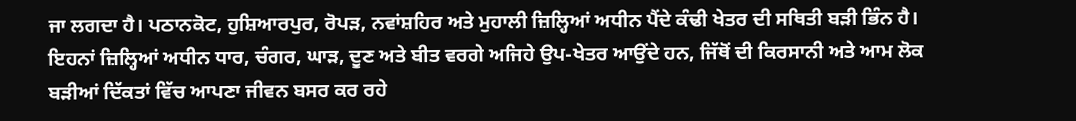ਜਾ ਲਗਦਾ ਹੈ। ਪਠਾਨਕੋਟ, ਹੁਸ਼ਿਆਰਪੁਰ, ਰੋਪੜ, ਨਵਾਂਸ਼ਹਿਰ ਅਤੇ ਮੁਹਾਲੀ ਜ਼ਿਲ੍ਹਿਆਂ ਅਧੀਨ ਪੈਂਦੇ ਕੰਢੀ ਖੇਤਰ ਦੀ ਸਥਿਤੀ ਬੜੀ ਭਿੰਨ ਹੈ। ਇਹਨਾਂ ਜ਼ਿਲ੍ਹਿਆਂ ਅਧੀਨ ਧਾਰ, ਚੰਗਰ, ਘਾੜ, ਦੂਣ ਅਤੇ ਬੀਤ ਵਰਗੇ ਅਜਿਹੇ ਉਪ-ਖੇਤਰ ਆਉਂਦੇ ਹਨ, ਜਿੱਥੋਂ ਦੀ ਕਿਰਸਾਨੀ ਅਤੇ ਆਮ ਲੋਕ ਬੜੀਆਂ ਦਿੱਕਤਾਂ ਵਿੱਚ ਆਪਣਾ ਜੀਵਨ ਬਸਰ ਕਰ ਰਹੇ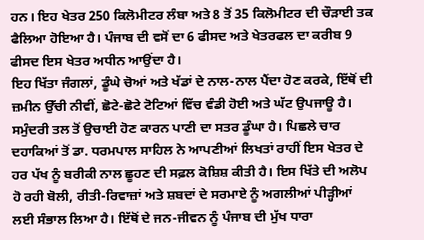ਹਨ। ਇਹ ਖੇਤਰ 250 ਕਿਲੋਮੀਟਰ ਲੰਬਾ ਅਤੇ 8 ਤੋਂ 35 ਕਿਲੋਮੀਟਰ ਦੀ ਚੌੜਾਈ ਤਕ ਫੈਲਿਆ ਹੋਇਆ ਹੈ। ਪੰਜਾਬ ਦੀ ਵਸੋਂ ਦਾ 6 ਫੀਸਦ ਅਤੇ ਖੇਤਰਫਲ ਦਾ ਕਰੀਬ 9 ਫੀਸਦ ਇਸ ਖੇਤਰ ਅਧੀਨ ਆਉਂਦਾ ਹੈ।
ਇਹ ਖਿੱਤਾ ਜੰਗਲਾਂ, ਡੂੰਘੇ ਚੋਆਂ ਅਤੇ ਖੱਡਾਂ ਦੇ ਨਾਲ-ਨਾਲ ਪੈਂਦਾ ਹੋਣ ਕਰਕੇ, ਇੱਥੋਂ ਦੀ ਜ਼ਮੀਨ ਉੱਚੀ ਨੀਵੀਂ, ਛੋਟੇ-ਛੋਟੇ ਟੋਟਿਆਂ ਵਿੱਚ ਵੰਡੀ ਹੋਈ ਅਤੇ ਘੱਟ ਉਪਜਾਊ ਹੈ। ਸਮੁੰਦਰੀ ਤਲ ਤੋਂ ਉਚਾਈ ਹੋਣ ਕਾਰਨ ਪਾਣੀ ਦਾ ਸਤਰ ਡੂੰਘਾ ਹੈ। ਪਿਛਲੇ ਚਾਰ ਦਹਾਕਿਆਂ ਤੋਂ ਡਾ. ਧਰਮਪਾਲ ਸਾਹਿਲ ਨੇ ਆਪਣੀਆਂ ਲਿਖਤਾਂ ਰਾਹੀਂ ਇਸ ਖੇਤਰ ਦੇ ਹਰ ਪੱਖ ਨੂੰ ਬਰੀਕੀ ਨਾਲ ਛੂਹਣ ਦੀ ਸਫ਼ਲ ਕੋਸ਼ਿਸ਼ ਕੀਤੀ ਹੈ। ਇਸ ਖਿੱਤੇ ਦੀ ਅਲੋਪ ਹੋ ਰਹੀ ਬੋਲੀ, ਰੀਤੀ-ਰਿਵਾਜ਼ਾਂ ਅਤੇ ਸ਼ਬਦਾਂ ਦੇ ਸਰਮਾਏ ਨੂੰ ਅਗਲੀਆਂ ਪੀੜ੍ਹੀਆਂ ਲਈ ਸੰਭਾਲ ਲਿਆ ਹੈ। ਇੱਥੋਂ ਦੇ ਜਨ-ਜੀਵਨ ਨੂੰ ਪੰਜਾਬ ਦੀ ਮੁੱਖ ਧਾਰਾ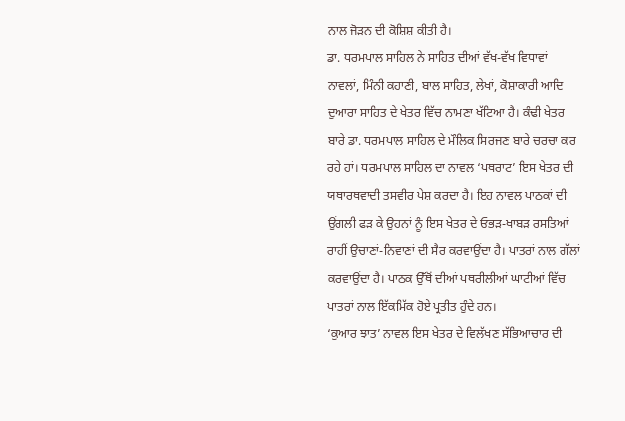ਨਾਲ ਜੋੜਨ ਦੀ ਕੋਸ਼ਿਸ਼ ਕੀਤੀ ਹੈ।
ਡਾ. ਧਰਮਪਾਲ ਸਾਹਿਲ ਨੇ ਸਾਹਿਤ ਦੀਆਂ ਵੱਖ-ਵੱਖ ਵਿਧਾਵਾਂ ਨਾਵਲਾਂ, ਮਿੰਨੀ ਕਹਾਣੀ, ਬਾਲ ਸਾਹਿਤ, ਲੇਖਾਂ, ਕੋਸ਼ਾਕਾਰੀ ਆਦਿ ਦੁਆਰਾ ਸਾਹਿਤ ਦੇ ਖੇਤਰ ਵਿੱਚ ਨਾਮਣਾ ਖੱਟਿਆ ਹੈ। ਕੰਢੀ ਖੇਤਰ ਬਾਰੇ ਡਾ. ਧਰਮਪਾਲ ਸਾਹਿਲ ਦੇ ਮੌਲਿਕ ਸਿਰਜਣ ਬਾਰੇ ਚਰਚਾ ਕਰ ਰਹੇ ਹਾਂ। ਧਰਮਪਾਲ ਸਾਹਿਲ ਦਾ ਨਾਵਲ ‘ਪਥਰਾਟ’ ਇਸ ਖੇਤਰ ਦੀ ਯਥਾਰਥਵਾਦੀ ਤਸਵੀਰ ਪੇਸ਼ ਕਰਦਾ ਹੈ। ਇਹ ਨਾਵਲ ਪਾਠਕਾਂ ਦੀ ਉਂਗਲੀ ਫੜ ਕੇ ਉਹਨਾਂ ਨੂੰ ਇਸ ਖੇਤਰ ਦੇ ਓਭੜ-ਖਾਬੜ ਰਸਤਿਆਂ ਰਾਹੀਂ ਉਚਾਣਾਂ-ਨਿਵਾਣਾਂ ਦੀ ਸੈਰ ਕਰਵਾਉਂਦਾ ਹੈ। ਪਾਤਰਾਂ ਨਾਲ ਗੱਲਾਂ ਕਰਵਾਉਂਦਾ ਹੈ। ਪਾਠਕ ਉੱਥੋਂ ਦੀਆਂ ਪਥਰੀਲੀਆਂ ਘਾਟੀਆਂ ਵਿੱਚ ਪਾਤਰਾਂ ਨਾਲ ਇੱਕਮਿੱਕ ਹੋਏ ਪ੍ਰਤੀਤ ਹੁੰਦੇ ਹਨ।
‘ਕੁਆਰ ਝਾਤ’ ਨਾਵਲ ਇਸ ਖੇਤਰ ਦੇ ਵਿਲੱਖਣ ਸੱਭਿਆਚਾਰ ਦੀ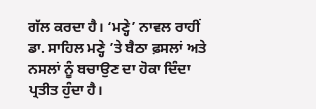ਗੱਲ ਕਰਦਾ ਹੈ। ‘ਮਣ੍ਹੇ’ ਨਾਵਲ ਰਾਹੀਂ ਡਾ. ਸਾਹਿਲ ਮਣ੍ਹੇ ’ਤੇ ਬੈਠਾ ਫ਼ਸਲਾਂ ਅਤੇ ਨਸਲਾਂ ਨੂੰ ਬਚਾਉਣ ਦਾ ਹੋਕਾ ਦਿੰਦਾ ਪ੍ਰਤੀਤ ਹੁੰਦਾ ਹੈ।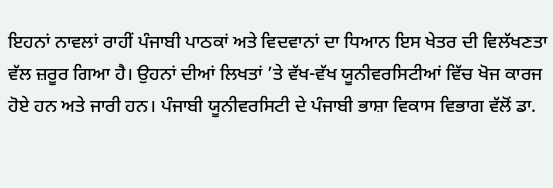ਇਹਨਾਂ ਨਾਵਲਾਂ ਰਾਹੀਂ ਪੰਜਾਬੀ ਪਾਠਕਾਂ ਅਤੇ ਵਿਦਵਾਨਾਂ ਦਾ ਧਿਆਨ ਇਸ ਖੇਤਰ ਦੀ ਵਿਲੱਖਣਤਾ ਵੱਲ ਜ਼ਰੂਰ ਗਿਆ ਹੈ। ਉਹਨਾਂ ਦੀਆਂ ਲਿਖਤਾਂ ’ਤੇ ਵੱਖ-ਵੱਖ ਯੂਨੀਵਰਸਿਟੀਆਂ ਵਿੱਚ ਖੋਜ ਕਾਰਜ ਹੋਏ ਹਨ ਅਤੇ ਜਾਰੀ ਹਨ। ਪੰਜਾਬੀ ਯੂਨੀਵਰਸਿਟੀ ਦੇ ਪੰਜਾਬੀ ਭਾਸ਼ਾ ਵਿਕਾਸ ਵਿਭਾਗ ਵੱਲੋਂ ਡਾ.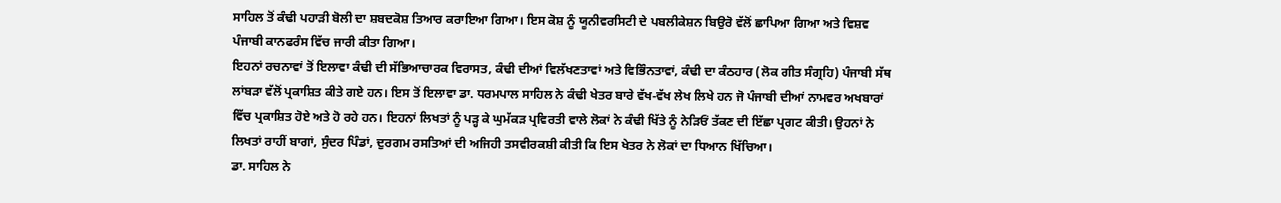ਸਾਹਿਲ ਤੋਂ ਕੰਢੀ ਪਹਾੜੀ ਬੋਲੀ ਦਾ ਸ਼ਬਦਕੋਸ਼ ਤਿਆਰ ਕਰਾਇਆ ਗਿਆ। ਇਸ ਕੋਸ਼ ਨੂੰ ਯੂਨੀਵਰਸਿਟੀ ਦੇ ਪਬਲੀਕੇਸ਼ਨ ਬਿਉਰੋ ਵੱਲੋਂ ਛਾਪਿਆ ਗਿਆ ਅਤੇ ਵਿਸ਼ਵ ਪੰਜਾਬੀ ਕਾਨਫਰੰਸ ਵਿੱਚ ਜਾਰੀ ਕੀਤਾ ਗਿਆ।
ਇਹਨਾਂ ਰਚਨਾਵਾਂ ਤੋਂ ਇਲਾਵਾ ਕੰਢੀ ਦੀ ਸੱਭਿਆਚਾਰਕ ਵਿਰਾਸਤ, ਕੰਢੀ ਦੀਆਂ ਵਿਲੱਖਣਤਾਵਾਂ ਅਤੇ ਵਿਭਿੰਨਤਾਵਾਂ, ਕੰਢੀ ਦਾ ਕੰਠਹਾਰ (ਲੋਕ ਗੀਤ ਸੰਗ੍ਰਹਿ) ਪੰਜਾਬੀ ਸੱਥ ਲਾਂਬੜਾ ਵੱਲੋਂ ਪ੍ਰਕਾਸ਼ਿਤ ਕੀਤੇ ਗਏ ਹਨ। ਇਸ ਤੋਂ ਇਲਾਵਾ ਡਾ. ਧਰਮਪਾਲ ਸਾਹਿਲ ਨੇ ਕੰਢੀ ਖੇਤਰ ਬਾਰੇ ਵੱਖ-ਵੱਖ ਲੇਖ ਲਿਖੇ ਹਨ ਜੋ ਪੰਜਾਬੀ ਦੀਆਂ ਨਾਮਵਰ ਅਖਬਾਰਾਂ ਵਿੱਚ ਪ੍ਰਕਾਸ਼ਿਤ ਹੋਏ ਅਤੇ ਹੋ ਰਹੇ ਹਨ। ਇਹਨਾਂ ਲਿਖਤਾਂ ਨੂੰ ਪੜ੍ਹ ਕੇ ਘੁਮੱਕੜ ਪ੍ਰਵਿਰਤੀ ਵਾਲੇ ਲੋਕਾਂ ਨੇ ਕੰਢੀ ਖਿੱਤੇ ਨੂੰ ਨੇੜਿਓਂ ਤੱਕਣ ਦੀ ਇੱਛਾ ਪ੍ਰਗਟ ਕੀਤੀ। ਉਹਨਾਂ ਨੇ ਲਿਖਤਾਂ ਰਾਹੀਂ ਬਾਗਾਂ, ਸੁੰਦਰ ਪਿੰਡਾਂ, ਦੁਰਗਮ ਰਸਤਿਆਂ ਦੀ ਅਜਿਹੀ ਤਸਵੀਰਕਸ਼ੀ ਕੀਤੀ ਕਿ ਇਸ ਖੇਤਰ ਨੇ ਲੋਕਾਂ ਦਾ ਧਿਆਨ ਖਿੱਚਿਆ।
ਡਾ. ਸਾਹਿਲ ਨੇ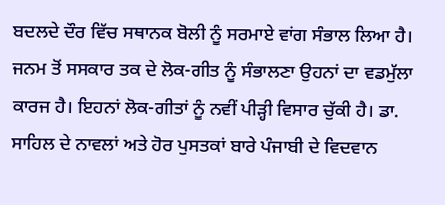ਬਦਲਦੇ ਦੌਰ ਵਿੱਚ ਸਥਾਨਕ ਬੋਲੀ ਨੂੰ ਸਰਮਾਏ ਵਾਂਗ ਸੰਭਾਲ ਲਿਆ ਹੈ। ਜਨਮ ਤੋਂ ਸਸਕਾਰ ਤਕ ਦੇ ਲੋਕ-ਗੀਤ ਨੂੰ ਸੰਭਾਲਣਾ ਉਹਨਾਂ ਦਾ ਵਡਮੁੱਲਾ ਕਾਰਜ ਹੈ। ਇਹਨਾਂ ਲੋਕ-ਗੀਤਾਂ ਨੂੰ ਨਵੀਂ ਪੀੜ੍ਹੀ ਵਿਸਾਰ ਚੁੱਕੀ ਹੈ। ਡਾ. ਸਾਹਿਲ ਦੇ ਨਾਵਲਾਂ ਅਤੇ ਹੋਰ ਪੁਸਤਕਾਂ ਬਾਰੇ ਪੰਜਾਬੀ ਦੇ ਵਿਦਵਾਨ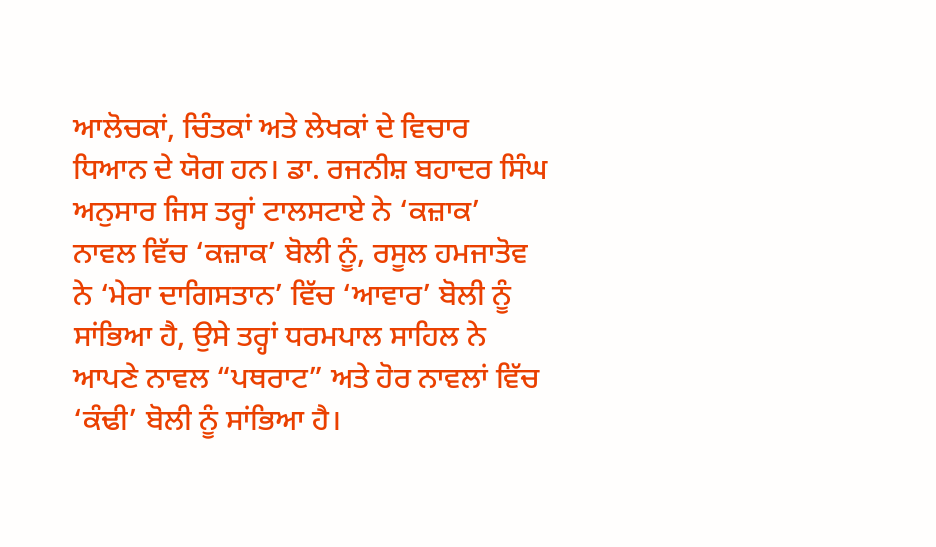ਆਲੋਚਕਾਂ, ਚਿੰਤਕਾਂ ਅਤੇ ਲੇਖਕਾਂ ਦੇ ਵਿਚਾਰ ਧਿਆਨ ਦੇ ਯੋਗ ਹਨ। ਡਾ. ਰਜਨੀਸ਼ ਬਹਾਦਰ ਸਿੰਘ ਅਨੁਸਾਰ ਜਿਸ ਤਰ੍ਹਾਂ ਟਾਲਸਟਾਏ ਨੇ ‘ਕਜ਼ਾਕ’ ਨਾਵਲ ਵਿੱਚ ‘ਕਜ਼ਾਕ’ ਬੋਲੀ ਨੂੰ, ਰਸੂਲ ਹਮਜਾਤੋਵ ਨੇ ‘ਮੇਰਾ ਦਾਗਿਸਤਾਨ’ ਵਿੱਚ ‘ਆਵਾਰ’ ਬੋਲੀ ਨੂੰ ਸਾਂਭਿਆ ਹੈ, ਉਸੇ ਤਰ੍ਹਾਂ ਧਰਮਪਾਲ ਸਾਹਿਲ ਨੇ ਆਪਣੇ ਨਾਵਲ “ਪਥਰਾਟ” ਅਤੇ ਹੋਰ ਨਾਵਲਾਂ ਵਿੱਚ ‘ਕੰਢੀ’ ਬੋਲੀ ਨੂੰ ਸਾਂਭਿਆ ਹੈ।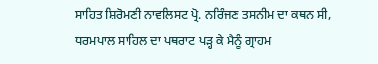ਸਾਹਿਤ ਸ਼ਿਰੋਮਣੀ ਨਾਵਲਿਸਟ ਪ੍ਰੋ. ਨਰਿੰਜਣ ਤਸਨੀਮ ਦਾ ਕਥਨ ਸੀ, ਧਰਮਪਾਲ ਸਾਹਿਲ ਦਾ ਪਥਰਾਟ ਪੜ੍ਹ ਕੇ ਮੈਨੂੰ ਗ੍ਰਾਹਮ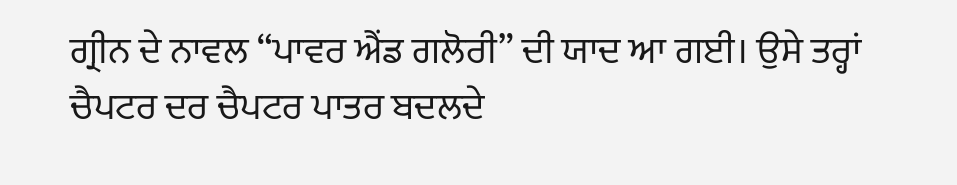ਗ੍ਰੀਨ ਦੇ ਨਾਵਲ “ਪਾਵਰ ਐਂਡ ਗਲੋਰੀ” ਦੀ ਯਾਦ ਆ ਗਈ। ਉਸੇ ਤਰ੍ਹਾਂ ਚੈਪਟਰ ਦਰ ਚੈਪਟਰ ਪਾਤਰ ਬਦਲਦੇ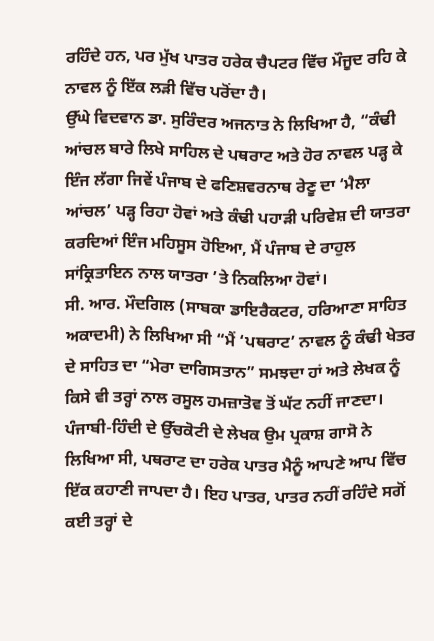ਰਹਿੰਦੇ ਹਨ, ਪਰ ਮੁੱਖ ਪਾਤਰ ਹਰੇਕ ਚੈਪਟਰ ਵਿੱਚ ਮੌਜੂਦ ਰਹਿ ਕੇ ਨਾਵਲ ਨੂੰ ਇੱਕ ਲੜੀ ਵਿੱਚ ਪਰੋਂਦਾ ਹੈ।
ਉੱਘੇ ਵਿਦਵਾਨ ਡਾ. ਸੁਰਿੰਦਰ ਅਜਨਾਤ ਨੇ ਲਿਖਿਆ ਹੈ, “ਕੰਢੀ ਆਂਚਲ ਬਾਰੇ ਲਿਖੇ ਸਾਹਿਲ ਦੇ ਪਥਰਾਟ ਅਤੇ ਹੋਰ ਨਾਵਲ ਪੜ੍ਹ ਕੇ ਇੰਜ ਲੱਗਾ ਜਿਵੇਂ ਪੰਜਾਬ ਦੇ ਫਣਿਸ਼ਵਰਨਾਥ ਰੇਣੂ ਦਾ ‘ਮੈਲਾ ਆਂਚਲ’ ਪੜ੍ਹ ਰਿਹਾ ਹੋਵਾਂ ਅਤੇ ਕੰਢੀ ਪਹਾੜੀ ਪਰਿਵੇਸ਼ ਦੀ ਯਾਤਰਾ ਕਰਦਿਆਂ ਇੰਜ ਮਹਿਸੂਸ ਹੋਇਆ, ਮੈਂ ਪੰਜਾਬ ਦੇ ਰਾਹੁਲ ਸਾਂਕ੍ਰਿਤਾਇਨ ਨਾਲ ਯਾਤਰਾ ’ਤੇ ਨਿਕਲਿਆ ਹੋਵਾਂ।
ਸੀ. ਆਰ. ਮੌਦਗਿਲ (ਸਾਬਕਾ ਡਾਇਰੈਕਟਰ, ਹਰਿਆਣਾ ਸਾਹਿਤ ਅਕਾਦਮੀ) ਨੇ ਲਿਖਿਆ ਸੀ “ਮੈਂ ‘ਪਥਰਾਟ’ ਨਾਵਲ ਨੂੰ ਕੰਢੀ ਖੇਤਰ ਦੇ ਸਾਹਿਤ ਦਾ “ਮੇਰਾ ਦਾਗਿਸਤਾਨ” ਸਮਝਦਾ ਹਾਂ ਅਤੇ ਲੇਖਕ ਨੂੰ ਕਿਸੇ ਵੀ ਤਰ੍ਹਾਂ ਨਾਲ ਰਸੂਲ ਹਮਜ਼ਾਤੋਵ ਤੋਂ ਘੱਟ ਨਹੀਂ ਜਾਣਦਾ।
ਪੰਜਾਬੀ-ਹਿੰਦੀ ਦੇ ਉੱਚਕੋਟੀ ਦੇ ਲੇਖਕ ਉਮ ਪ੍ਰਕਾਸ਼ ਗਾਸੋ ਨੇ ਲਿਖਿਆ ਸੀ, ਪਥਰਾਟ ਦਾ ਹਰੇਕ ਪਾਤਰ ਮੈਨੂੰ ਆਪਣੇ ਆਪ ਵਿੱਚ ਇੱਕ ਕਹਾਣੀ ਜਾਪਦਾ ਹੈ। ਇਹ ਪਾਤਰ, ਪਾਤਰ ਨਹੀਂ ਰਹਿੰਦੇ ਸਗੋਂ ਕਈ ਤਰ੍ਹਾਂ ਦੇ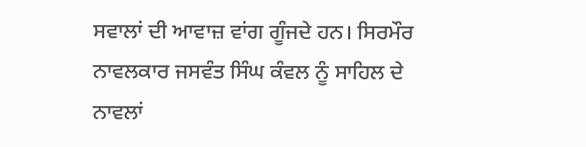ਸਵਾਲਾਂ ਦੀ ਆਵਾਜ਼ ਵਾਂਗ ਗੂੰਜਦੇ ਹਨ। ਸਿਰਮੌਰ ਨਾਵਲਕਾਰ ਜਸਵੰਤ ਸਿੰਘ ਕੰਵਲ ਨੂੰ ਸਾਹਿਲ ਦੇ ਨਾਵਲਾਂ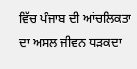ਵਿੱਚ ਪੰਜਾਬ ਦੀ ਆਂਚਲਿਕਤਾ ਦਾ ਅਸਲ ਜੀਵਨ ਧੜਕਦਾ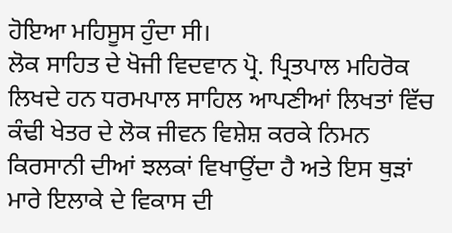ਹੋਇਆ ਮਹਿਸੂਸ ਹੁੰਦਾ ਸੀ।
ਲੋਕ ਸਾਹਿਤ ਦੇ ਖੋਜੀ ਵਿਦਵਾਨ ਪ੍ਰੋ. ਪ੍ਰਿਤਪਾਲ ਮਹਿਰੋਕ ਲਿਖਦੇ ਹਨ ਧਰਮਪਾਲ ਸਾਹਿਲ ਆਪਣੀਆਂ ਲਿਖਤਾਂ ਵਿੱਚ ਕੰਢੀ ਖੇਤਰ ਦੇ ਲੋਕ ਜੀਵਨ ਵਿਸ਼ੇਸ਼ ਕਰਕੇ ਨਿਮਨ ਕਿਰਸਾਨੀ ਦੀਆਂ ਝਲਕਾਂ ਵਿਖਾਉਂਦਾ ਹੈ ਅਤੇ ਇਸ ਥੁੜਾਂ ਮਾਰੇ ਇਲਾਕੇ ਦੇ ਵਿਕਾਸ ਦੀ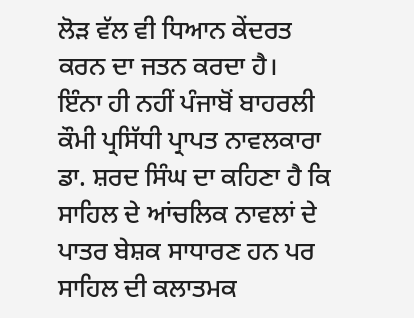ਲੋੜ ਵੱਲ ਵੀ ਧਿਆਨ ਕੇਂਦਰਤ ਕਰਨ ਦਾ ਜਤਨ ਕਰਦਾ ਹੈ।
ਇੰਨਾ ਹੀ ਨਹੀਂ ਪੰਜਾਬੋਂ ਬਾਹਰਲੀ ਕੌਮੀ ਪ੍ਰਸਿੱਧੀ ਪ੍ਰਾਪਤ ਨਾਵਲਕਾਰਾ ਡਾ. ਸ਼ਰਦ ਸਿੰਘ ਦਾ ਕਹਿਣਾ ਹੈ ਕਿ ਸਾਹਿਲ ਦੇ ਆਂਚਲਿਕ ਨਾਵਲਾਂ ਦੇ ਪਾਤਰ ਬੇਸ਼ਕ ਸਾਧਾਰਣ ਹਨ ਪਰ ਸਾਹਿਲ ਦੀ ਕਲਾਤਮਕ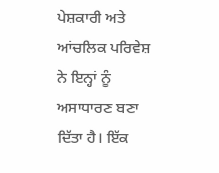ਪੇਸ਼ਕਾਰੀ ਅਤੇ ਆਂਚਲਿਕ ਪਰਿਵੇਸ਼ ਨੇ ਇਨ੍ਹਾਂ ਨੂੰ ਅਸਾਧਾਰਣ ਬਣਾ ਦਿੱਤਾ ਹੈ। ਇੱਕ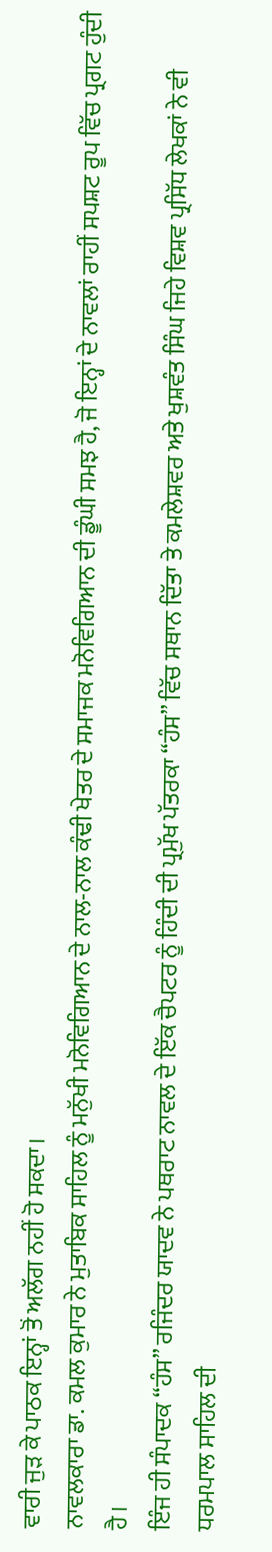ਵਾਰੀ ਜੁੜ ਕੇ ਪਾਠਕ ਇਨ੍ਹਾਂ ਤੋਂ ਅਲੱਗ ਨਹੀਂ ਹੋ ਸਕਦਾ।
ਨਾਵਲਕਾਰਾ ਡਾ. ਕਮਲ ਕੁਮਾਰ ਨੇ ਮੁਤਾਬਿਕ ਸਾਹਿਲ ਨੂੰ ਮਨੁੱਖੀ ਮਨੋਵਿਗਿਆਨ ਦੇ ਨਾਲ-ਨਾਲ ਕੰਢੀ ਖੇਤਰ ਦੇ ਸਮਾਜਕ ਮਨੋਵਿਗਿਆਨ ਦੀ ਡੂੰਘੀ ਸਮਝ ਹੈ, ਜੋ ਇਨ੍ਹਾਂ ਦੇ ਨਾਵਲਾਂ ਰਾਹੀਂ ਸਪਸ਼ਟ ਰੂਪ ਵਿੱਚ ਪ੍ਰਗਟ ਹੁੰਦੀ ਹੈ।
ਇੰਜ ਹੀ ਸੰਪਾਦਕ “ਹੰਸ” ਰਜਿੰਦਰ ਯਾਦਵ ਨੇ ਪਥਰਾਟ ਨਾਵਲ ਦੇ ਇੱਕ ਚੈਪਟਰ ਨੂੰ ਹਿੰਦੀ ਦੀ ਪ੍ਰਮੁੱਖ ਪੱਤਰਕਾ “ਹੰਸ” ਵਿੱਚ ਸਥਾਨ ਦਿੱਤਾ ਤੇ ਕਮਲੇਸ਼ਵਰ ਅਤੇ ਖੁਸ਼ਵੰਤ ਸਿੰਘ ਜਿਹੇ ਵਿਸ਼ਵ ਪ੍ਰਸਿੱਧ ਲੇਖਕਾਂ ਨੇ ਵੀ ਧਰਮਪਾਲ ਸਾਹਿਲ ਦੀ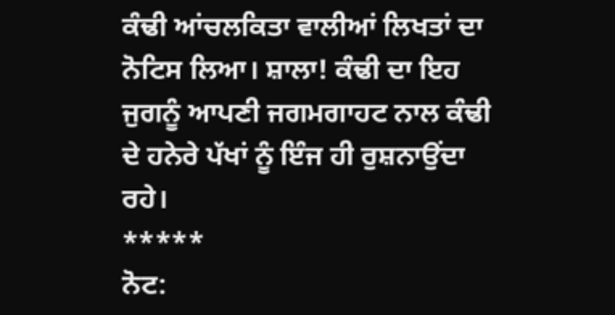ਕੰਢੀ ਆਂਚਲਕਿਤਾ ਵਾਲੀਆਂ ਲਿਖਤਾਂ ਦਾ ਨੋਟਿਸ ਲਿਆ। ਸ਼ਾਲਾ! ਕੰਢੀ ਦਾ ਇਹ ਜੁਗਨੂੰ ਆਪਣੀ ਜਗਮਗਾਹਟ ਨਾਲ ਕੰਢੀ ਦੇ ਹਨੇਰੇ ਪੱਖਾਂ ਨੂੰ ਇੰਜ ਹੀ ਰੁਸ਼ਨਾਉਂਦਾ ਰਹੇ।
*****
ਨੋਟ: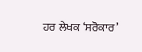ਹਰ ਲੇਖਕ ‘ਸਰੋਕਾਰ’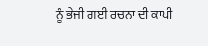ਨੂੰ ਭੇਜੀ ਗਈ ਰਚਨਾ ਦੀ ਕਾਪੀ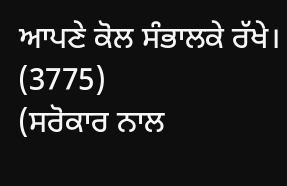ਆਪਣੇ ਕੋਲ ਸੰਭਾਲਕੇ ਰੱਖੇ।
(3775)
(ਸਰੋਕਾਰ ਨਾਲ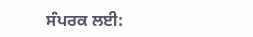ਸੰਪਰਕ ਲਈ: